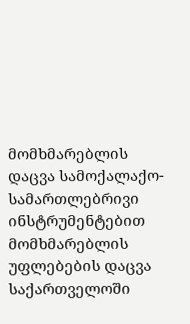მომხმარებლის დაცვა სამოქალაქო-სამართლებრივი ინსტრუმენტებით
მომხმარებლის უფლებების დაცვა საქართველოში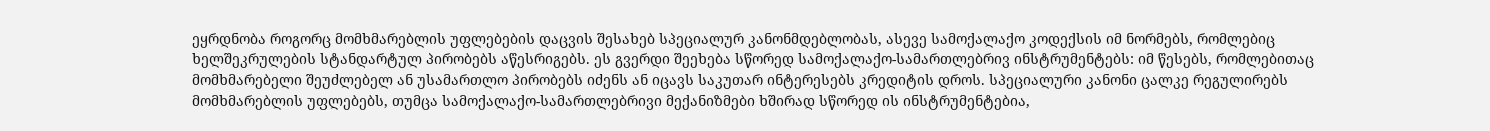ეყრდნობა როგორც მომხმარებლის უფლებების დაცვის შესახებ სპეციალურ კანონმდებლობას, ასევე სამოქალაქო კოდექსის იმ ნორმებს, რომლებიც ხელშეკრულების სტანდარტულ პირობებს აწესრიგებს. ეს გვერდი შეეხება სწორედ სამოქალაქო-სამართლებრივ ინსტრუმენტებს: იმ წესებს, რომლებითაც მომხმარებელი შეუძლებელ ან უსამართლო პირობებს იძენს ან იცავს საკუთარ ინტერესებს კრედიტის დროს. სპეციალური კანონი ცალკე რეგულირებს მომხმარებლის უფლებებს, თუმცა სამოქალაქო-სამართლებრივი მექანიზმები ხშირად სწორედ ის ინსტრუმენტებია,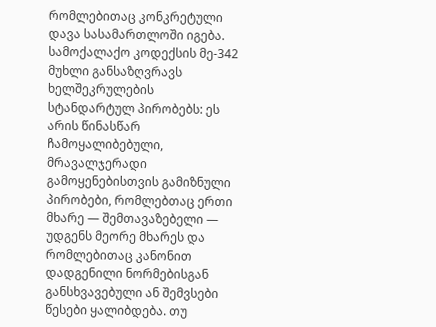რომლებითაც კონკრეტული დავა სასამართლოში იგება.
სამოქალაქო კოდექსის მე-342 მუხლი განსაზღვრავს ხელშეკრულების სტანდარტულ პირობებს: ეს არის წინასწარ ჩამოყალიბებული, მრავალჯერადი გამოყენებისთვის გამიზნული პირობები, რომლებთაც ერთი მხარე — შემთავაზებელი — უდგენს მეორე მხარეს და რომლებითაც კანონით დადგენილი ნორმებისგან განსხვავებული ან შემვსები წესები ყალიბდება. თუ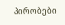პირობები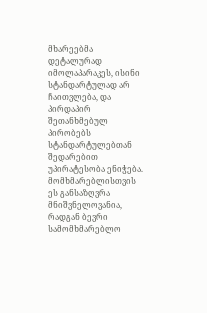მხარეებმა დეტალურად იმოლაპარაკეს, ისინი სტანდარტულად არ ჩაითვლება, და პირდაპირ შეთანხმებულ პირობებს სტანდარტულებთან შედარებით უპირატესობა ენიჭება. მომხმარებლისთვის ეს განსაზღვრა მნიშვნელოვანია, რადგან ბევრი სამომხმარებლო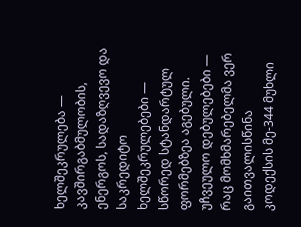ხელშეკრულება — კავშირგაბმულობის, ენერგოს, სადაზღვევო და საკრედიტო ხელშეკრულებები — სწორედ სტანდარტულ ფორმებზეა აგებული.
უჩვეულო დებულებები — რაც მომხმარებელმა ვერ გაითვალისწინა
კოდექსის მე-344 მუხლი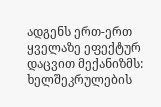ადგენს ერთ-ერთ ყველაზე ეფექტურ დაცვით მექანიზმს: ხელშეკრულების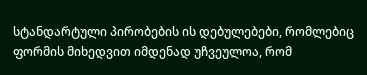სტანდარტული პირობების ის დებულებები, რომლებიც ფორმის მიხედვით იმდენად უჩვეულოა, რომ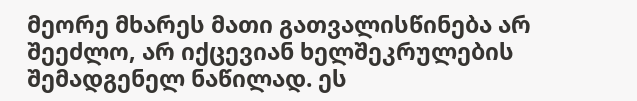მეორე მხარეს მათი გათვალისწინება არ შეეძლო, არ იქცევიან ხელშეკრულების შემადგენელ ნაწილად. ეს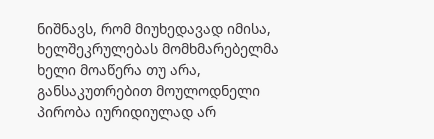ნიშნავს, რომ მიუხედავად იმისა, ხელშეკრულებას მომხმარებელმა ხელი მოაწერა თუ არა, განსაკუთრებით მოულოდნელი პირობა იურიდიულად არ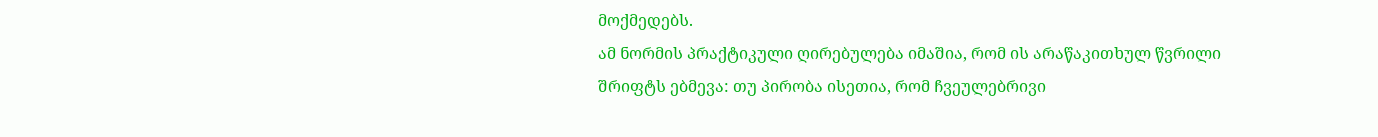მოქმედებს.
ამ ნორმის პრაქტიკული ღირებულება იმაშია, რომ ის არაწაკითხულ წვრილი შრიფტს ებმევა: თუ პირობა ისეთია, რომ ჩვეულებრივი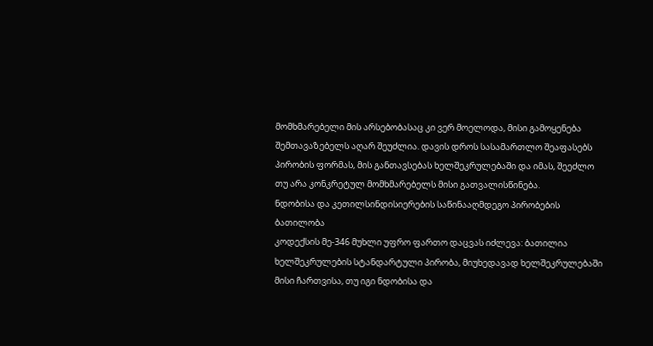მომხმარებელი მის არსებობასაც კი ვერ მოელოდა, მისი გამოყენება შემთავაზებელს აღარ შეუძლია. დავის დროს სასამართლო შეაფასებს პირობის ფორმას, მის განთავსებას ხელშეკრულებაში და იმას, შეეძლო თუ არა კონკრეტულ მომხმარებელს მისი გათვალისწინება.
ნდობისა და კეთილსინდისიერების საწინააღმდეგო პირობების ბათილობა
კოდექსის მე-346 მუხლი უფრო ფართო დაცვას იძლევა: ბათილია ხელშეკრულების სტანდარტული პირობა, მიუხედავად ხელშეკრულებაში მისი ჩართვისა, თუ იგი ნდობისა და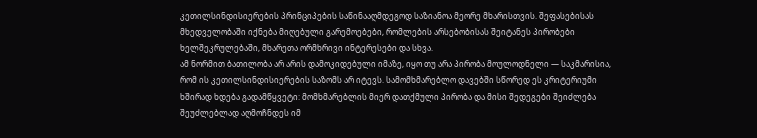კეთილსინდისიერების პრინციპების საწინააღმდეგოდ საზიანოა მეორე მხარისთვის. შეფასებისას მხედველობაში იქნება მიღებული გარემოებები, რომლების არსებობისას შეიტანეს პირობები ხელშეკრულებაში, მხარეთა ორმხრივი ინტერესები და სხვა.
ამ ნორმით ბათილობა არ არის დამოკიდებული იმაზე, იყო თუ არა პირობა მოულოდნელი — საკმარისია, რომ ის კეთილსინდისიერების საზომს არ იტევს. სამომხმარებლო დავებში სწორედ ეს კრიტერიუმი ხშირად ხდება გადამწყვეტი: მომხმარებლის მიერ დათქმული პირობა და მისი შედეგები შეიძლება შეუძლებლად აღმოჩნდეს იმ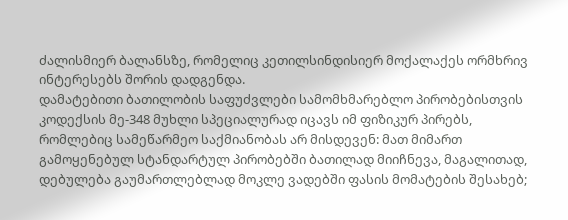ძალისმიერ ბალანსზე, რომელიც კეთილსინდისიერ მოქალაქეს ორმხრივ ინტერესებს შორის დადგენდა.
დამატებითი ბათილობის საფუძვლები სამომხმარებლო პირობებისთვის
კოდექსის მე-348 მუხლი სპეციალურად იცავს იმ ფიზიკურ პირებს, რომლებიც სამეწარმეო საქმიანობას არ მისდევენ: მათ მიმართ გამოყენებულ სტანდარტულ პირობებში ბათილად მიიჩნევა, მაგალითად, დებულება გაუმართლებლად მოკლე ვადებში ფასის მომატების შესახებ;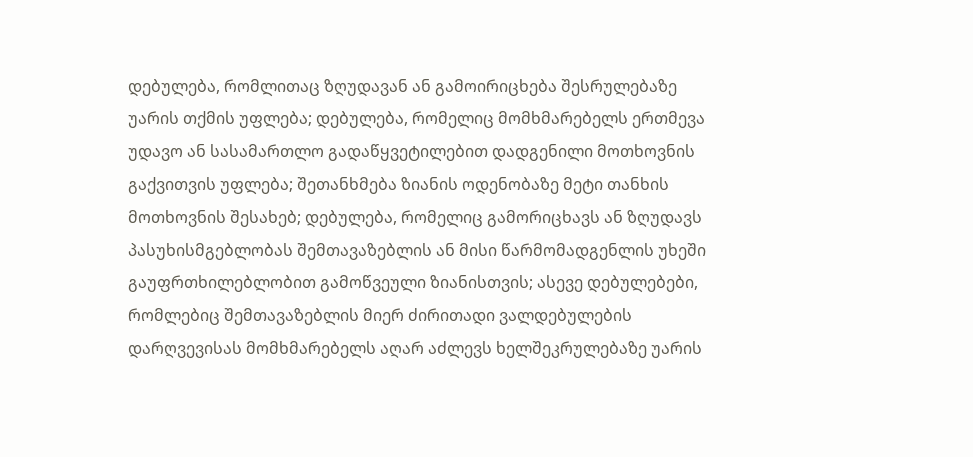დებულება, რომლითაც ზღუდავან ან გამოირიცხება შესრულებაზე უარის თქმის უფლება; დებულება, რომელიც მომხმარებელს ერთმევა უდავო ან სასამართლო გადაწყვეტილებით დადგენილი მოთხოვნის გაქვითვის უფლება; შეთანხმება ზიანის ოდენობაზე მეტი თანხის მოთხოვნის შესახებ; დებულება, რომელიც გამორიცხავს ან ზღუდავს პასუხისმგებლობას შემთავაზებლის ან მისი წარმომადგენლის უხეში გაუფრთხილებლობით გამოწვეული ზიანისთვის; ასევე დებულებები, რომლებიც შემთავაზებლის მიერ ძირითადი ვალდებულების დარღვევისას მომხმარებელს აღარ აძლევს ხელშეკრულებაზე უარის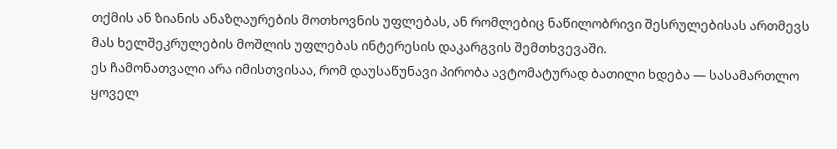თქმის ან ზიანის ანაზღაურების მოთხოვნის უფლებას, ან რომლებიც ნაწილობრივი შესრულებისას ართმევს მას ხელშეკრულების მოშლის უფლებას ინტერესის დაკარგვის შემთხვევაში.
ეს ჩამონათვალი არა იმისთვისაა, რომ დაუსაწუნავი პირობა ავტომატურად ბათილი ხდება — სასამართლო ყოველ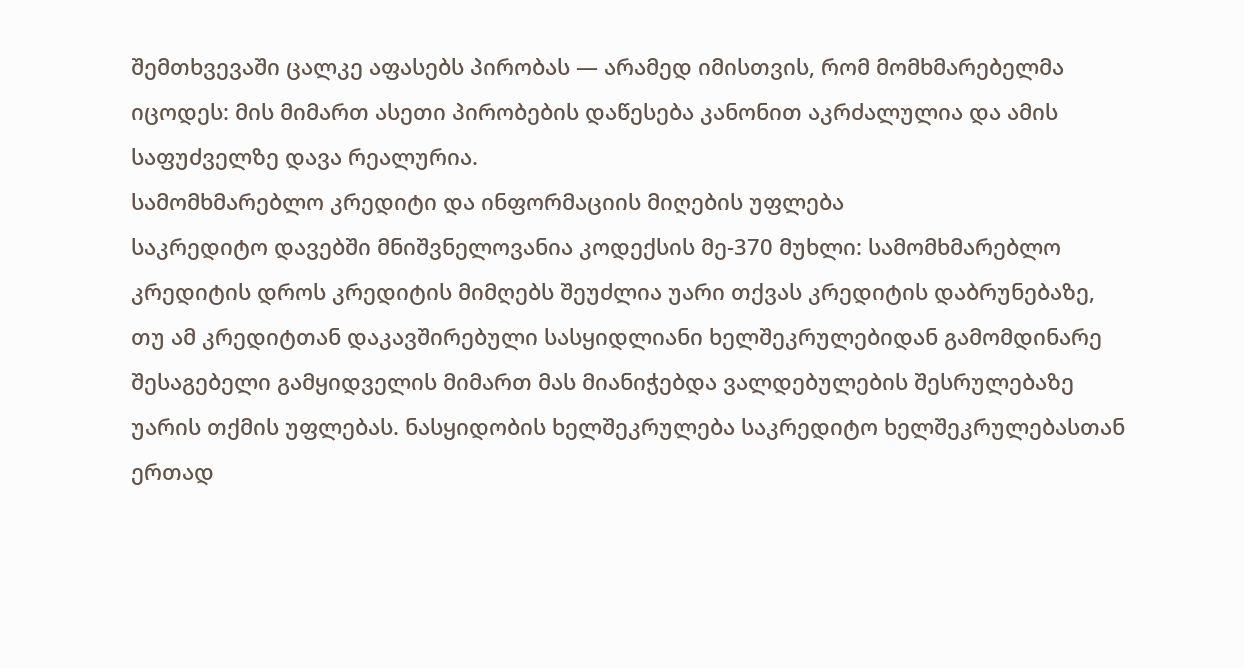შემთხვევაში ცალკე აფასებს პირობას — არამედ იმისთვის, რომ მომხმარებელმა იცოდეს: მის მიმართ ასეთი პირობების დაწესება კანონით აკრძალულია და ამის საფუძველზე დავა რეალურია.
სამომხმარებლო კრედიტი და ინფორმაციის მიღების უფლება
საკრედიტო დავებში მნიშვნელოვანია კოდექსის მე-370 მუხლი: სამომხმარებლო კრედიტის დროს კრედიტის მიმღებს შეუძლია უარი თქვას კრედიტის დაბრუნებაზე, თუ ამ კრედიტთან დაკავშირებული სასყიდლიანი ხელშეკრულებიდან გამომდინარე შესაგებელი გამყიდველის მიმართ მას მიანიჭებდა ვალდებულების შესრულებაზე უარის თქმის უფლებას. ნასყიდობის ხელშეკრულება საკრედიტო ხელშეკრულებასთან ერთად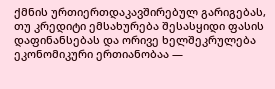ქმნის ურთიერთდაკავშირებულ გარიგებას, თუ კრედიტი ემსახურება შესასყიდი ფასის დაფინანსებას და ორივე ხელშეკრულება ეკონომიკური ერთიანობაა —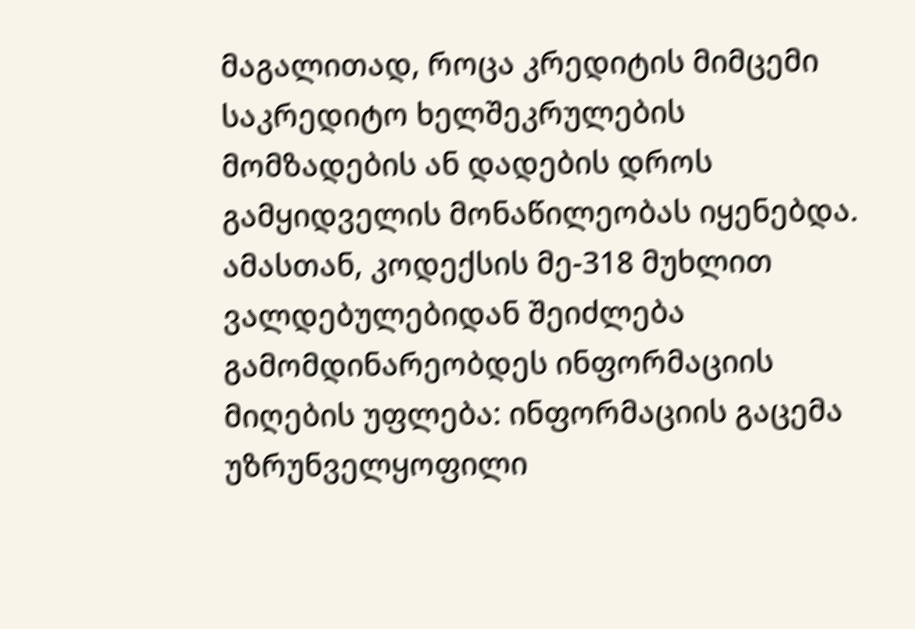მაგალითად, როცა კრედიტის მიმცემი საკრედიტო ხელშეკრულების მომზადების ან დადების დროს გამყიდველის მონაწილეობას იყენებდა.
ამასთან, კოდექსის მე-318 მუხლით ვალდებულებიდან შეიძლება გამომდინარეობდეს ინფორმაციის მიღების უფლება: ინფორმაციის გაცემა უზრუნველყოფილი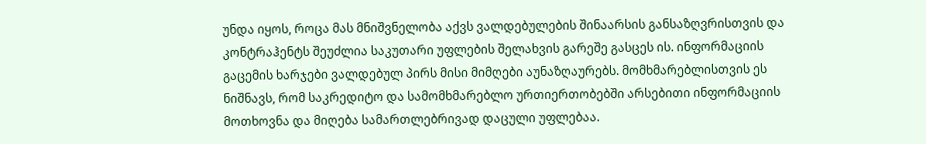უნდა იყოს, როცა მას მნიშვნელობა აქვს ვალდებულების შინაარსის განსაზღვრისთვის და კონტრაჰენტს შეუძლია საკუთარი უფლების შელახვის გარეშე გასცეს ის. ინფორმაციის გაცემის ხარჯები ვალდებულ პირს მისი მიმღები აუნაზღაურებს. მომხმარებლისთვის ეს ნიშნავს, რომ საკრედიტო და სამომხმარებლო ურთიერთობებში არსებითი ინფორმაციის მოთხოვნა და მიღება სამართლებრივად დაცული უფლებაა.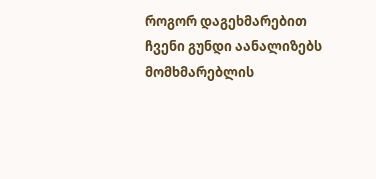როგორ დაგეხმარებით
ჩვენი გუნდი აანალიზებს მომხმარებლის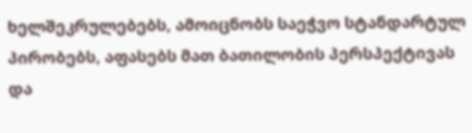ხელშეკრულებებს, ამოიცნობს საეჭვო სტანდარტულ პირობებს, აფასებს მათ ბათილობის პერსპექტივას და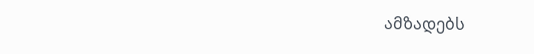ამზადებს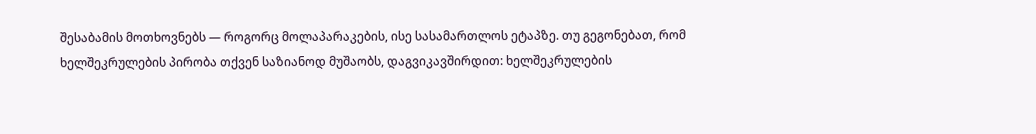შესაბამის მოთხოვნებს — როგორც მოლაპარაკების, ისე სასამართლოს ეტაპზე. თუ გეგონებათ, რომ ხელშეკრულების პირობა თქვენ საზიანოდ მუშაობს, დაგვიკავშირდით: ხელშეკრულების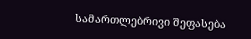სამართლებრივი შეფასება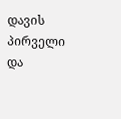დავის პირველი და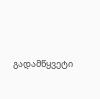გადამწყვეტი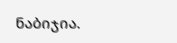ნაბიჯია.